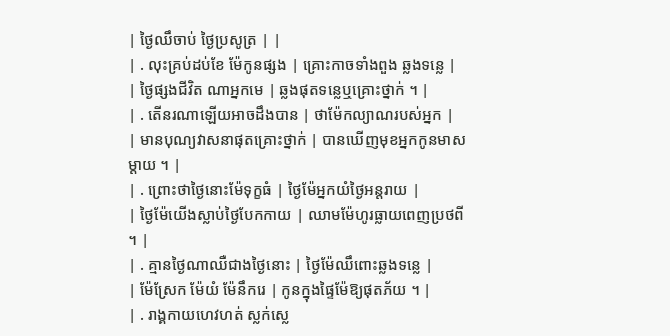| ថ្ងៃឈឹចាប់ ថ្ងៃប្រសូត្រ | |
| . លុះគ្រប់ដប់ខែ ម៉ែកូនផ្សង | គ្រោះកាចទាំងពួង ឆ្លងទន្លេ |
| ថ្ងៃផ្សងជីវិត ណាអ្នកមេ | ឆ្លងផុតទន្លេឬគ្រោះថ្នាក់ ។ |
| . តើនរណាឡើយអាចដឹងបាន | ថាម៉ែកល្យាណរបស់អ្នក |
| មានបុណ្យវាសនាផុតគ្រោះថ្នាក់ | បានឃើញមុខអ្នកកូនមាសម្តាយ ។ |
| . ព្រោះថាថ្ងៃនោះម៉ែទុក្ខធំ | ថ្ងៃម៉ែអ្នកយំថ្ងៃអន្តរាយ |
| ថ្ងៃម៉ែយើងស្លាប់ថ្ងៃបែកកាយ | ឈាមម៉ែហូរធ្លាយពេញប្រថពី ។ |
| . គ្មានថ្ងៃណាឈឺជាងថ្ងៃនោះ | ថ្ងៃម៉ែឈឹពោះឆ្លងទន្លេ |
| ម៉ែស្រែក ម៉ែយំ ម៉ែនឹករេ | កូនក្នុងផ្ទៃម៉ែឱ្យផុតភ័យ ។ |
| . រាង្គកាយហេវហត់ ស្លក់ស្លេ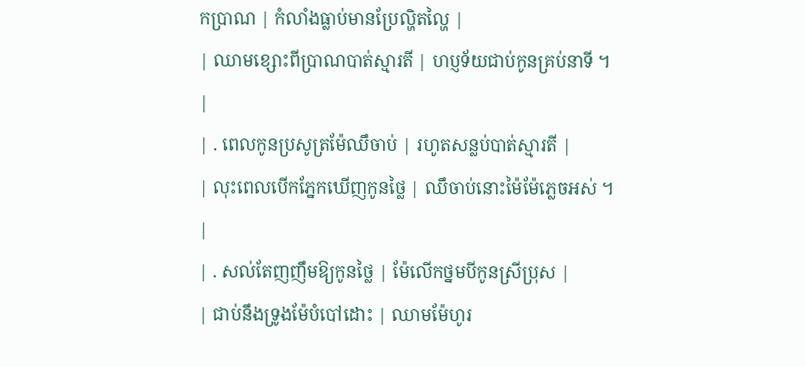កប្រាណ | កំលាំងធ្លាប់មានប្រែល្ហិតល្ហៃ |
| ឈាមខ្សោះពីប្រាណបាត់ស្មារតី | ហប្ញទ័យជាប់កូនគ្រប់នាទី ។ |
| . ពេលកូនប្រសូត្រម៉ែឈឹចាប់ | រហូតសន្លប់បាត់ស្មារតី |
| លុះពេលបើកភ្នែកឃើញកូនថ្លៃ | ឈឹចាប់នោះម៉ៃម៉ែភ្លេចអស់ ។ |
| . សល់តែញញឹមឱ្យកូនថ្លៃ | ម៉ែលើកថ្នមបីកូនស្រីប្រុស |
| ជាប់នឹងទ្រូងម៉ែបំបៅដោះ | ឈាមម៉ែហូរ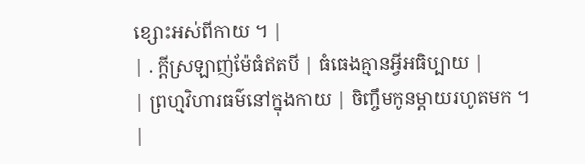ខ្សោះអស់ពីកាយ ។ |
| . ក្តីស្រឡាញ់ម៉ែធំឥតបី | ធំធេងគ្មានអ្វីអធិប្បាយ |
| ព្រហ្មវិហារធម៌នៅក្នុងកាយ | ចិញ្ចឹមកូនម្តាយរហូតមក ។ |